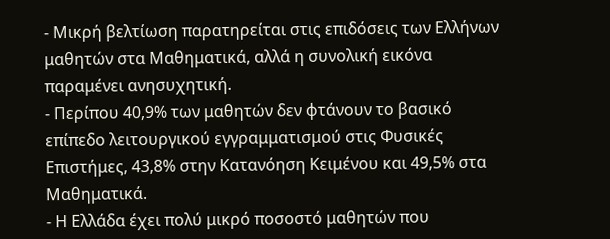- Μικρή βελτίωση παρατηρείται στις επιδόσεις των Ελλήνων μαθητών στα Μαθηματικά, αλλά η συνολική εικόνα παραμένει ανησυχητική.
- Περίπου 40,9% των μαθητών δεν φτάνουν το βασικό επίπεδο λειτουργικού εγγραμματισμού στις Φυσικές Επιστήμες, 43,8% στην Κατανόηση Κειμένου και 49,5% στα Μαθηματικά.
- Η Ελλάδα έχει πολύ μικρό ποσοστό μαθητών που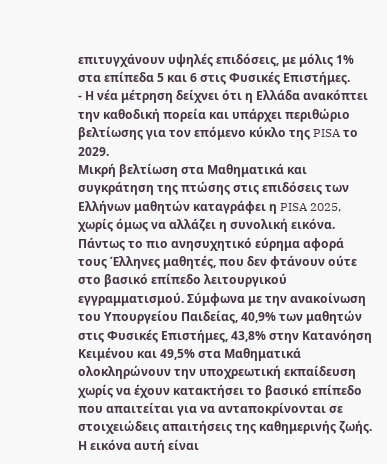επιτυγχάνουν υψηλές επιδόσεις, με μόλις 1% στα επίπεδα 5 και 6 στις Φυσικές Επιστήμες.
- Η νέα μέτρηση δείχνει ότι η Ελλάδα ανακόπτει την καθοδική πορεία και υπάρχει περιθώριο βελτίωσης για τον επόμενο κύκλο της PISA το 2029.
Μικρή βελτίωση στα Μαθηματικά και συγκράτηση της πτώσης στις επιδόσεις των Ελλήνων μαθητών καταγράφει η PISA 2025, χωρίς όμως να αλλάζει η συνολική εικόνα.
Πάντως το πιο ανησυχητικό εύρημα αφορά τους Έλληνες μαθητές, που δεν φτάνουν ούτε στο βασικό επίπεδο λειτουργικού εγγραμματισμού. Σύμφωνα με την ανακοίνωση του Υπουργείου Παιδείας, 40,9% των μαθητών στις Φυσικές Επιστήμες, 43,8% στην Κατανόηση Κειμένου και 49,5% στα Μαθηματικά ολοκληρώνουν την υποχρεωτική εκπαίδευση χωρίς να έχουν κατακτήσει το βασικό επίπεδο που απαιτείται για να ανταποκρίνονται σε στοιχειώδεις απαιτήσεις της καθημερινής ζωής.
Η εικόνα αυτή είναι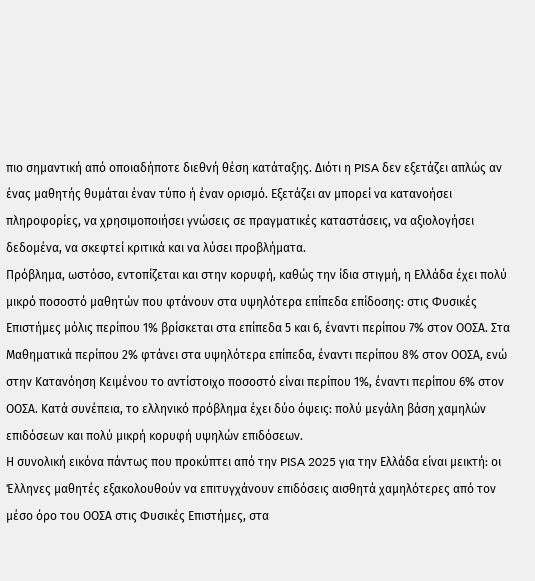πιο σημαντική από οποιαδήποτε διεθνή θέση κατάταξης. Διότι η PISA δεν εξετάζει απλώς αν ένας μαθητής θυμάται έναν τύπο ή έναν ορισμό. Εξετάζει αν μπορεί να κατανοήσει πληροφορίες, να χρησιμοποιήσει γνώσεις σε πραγματικές καταστάσεις, να αξιολογήσει δεδομένα, να σκεφτεί κριτικά και να λύσει προβλήματα.
Πρόβλημα, ωστόσο, εντοπίζεται και στην κορυφή, καθώς την ίδια στιγμή, η Ελλάδα έχει πολύ μικρό ποσοστό μαθητών που φτάνουν στα υψηλότερα επίπεδα επίδοσης: στις Φυσικές Επιστήμες μόλις περίπου 1% βρίσκεται στα επίπεδα 5 και 6, έναντι περίπου 7% στον ΟΟΣΑ. Στα Μαθηματικά περίπου 2% φτάνει στα υψηλότερα επίπεδα, έναντι περίπου 8% στον ΟΟΣΑ, ενώ στην Κατανόηση Κειμένου το αντίστοιχο ποσοστό είναι περίπου 1%, έναντι περίπου 6% στον ΟΟΣΑ. Κατά συνέπεια, το ελληνικό πρόβλημα έχει δύο όψεις: πολύ μεγάλη βάση χαμηλών επιδόσεων και πολύ μικρή κορυφή υψηλών επιδόσεων.
Η συνολική εικόνα πάντως που προκύπτει από την PISA 2025 για την Ελλάδα είναι μεικτή: οι Έλληνες μαθητές εξακολουθούν να επιτυγχάνουν επιδόσεις αισθητά χαμηλότερες από τον μέσο όρο του ΟΟΣΑ στις Φυσικές Επιστήμες, στα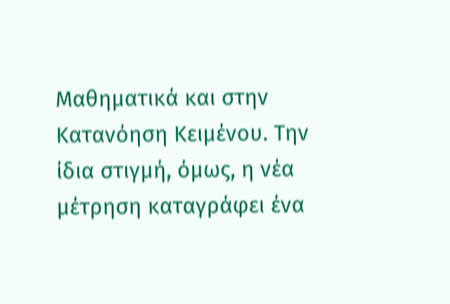Μαθηματικά και στην Κατανόηση Κειμένου. Την ίδια στιγμή, όμως, η νέα μέτρηση καταγράφει ένα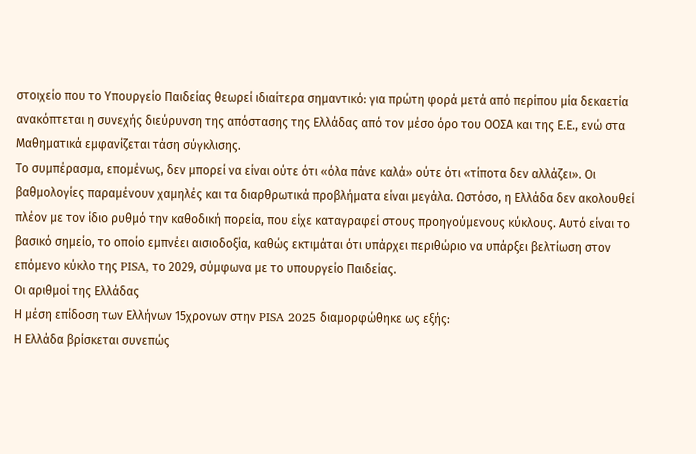στοιχείο που το Υπουργείο Παιδείας θεωρεί ιδιαίτερα σημαντικό: για πρώτη φορά μετά από περίπου μία δεκαετία ανακόπτεται η συνεχής διεύρυνση της απόστασης της Ελλάδας από τον μέσο όρο του ΟΟΣΑ και της Ε.Ε., ενώ στα Μαθηματικά εμφανίζεται τάση σύγκλισης.
Το συμπέρασμα, επομένως, δεν μπορεί να είναι ούτε ότι «όλα πάνε καλά» ούτε ότι «τίποτα δεν αλλάζει». Οι βαθμολογίες παραμένουν χαμηλές και τα διαρθρωτικά προβλήματα είναι μεγάλα. Ωστόσο, η Ελλάδα δεν ακολουθεί πλέον με τον ίδιο ρυθμό την καθοδική πορεία, που είχε καταγραφεί στους προηγούμενους κύκλους. Αυτό είναι το βασικό σημείο, το οποίο εμπνέει αισιοδοξία, καθώς εκτιμάται ότι υπάρχει περιθώριο να υπάρξει βελτίωση στον επόμενο κύκλο της PISA, το 2029, σύμφωνα με το υπουργείο Παιδείας.
Οι αριθμοί της Ελλάδας
Η μέση επίδοση των Ελλήνων 15χρονων στην PISA 2025 διαμορφώθηκε ως εξής:
Η Ελλάδα βρίσκεται συνεπώς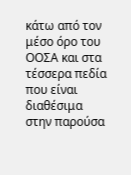κάτω από τον μέσο όρο του ΟΟΣΑ και στα τέσσερα πεδία που είναι διαθέσιμα στην παρούσα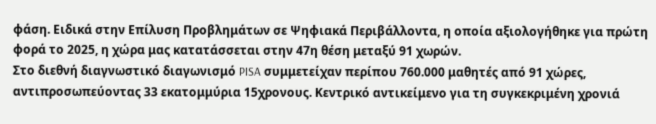φάση. Ειδικά στην Επίλυση Προβλημάτων σε Ψηφιακά Περιβάλλοντα, η οποία αξιολογήθηκε για πρώτη φορά το 2025, η χώρα μας κατατάσσεται στην 47η θέση μεταξύ 91 χωρών.
Στο διεθνή διαγνωστικό διαγωνισμό PISA συμμετείχαν περίπου 760.000 μαθητές από 91 χώρες, αντιπροσωπεύοντας 33 εκατομμύρια 15χρονους. Κεντρικό αντικείμενο για τη συγκεκριμένη χρονιά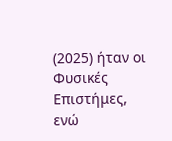(2025) ήταν οι Φυσικές Επιστήμες, ενώ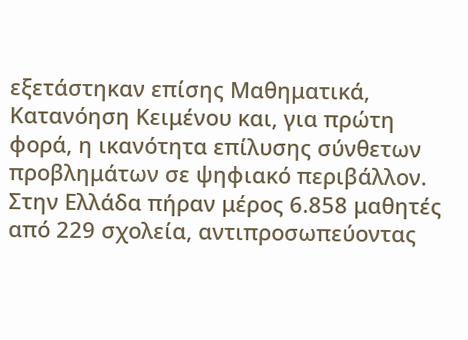εξετάστηκαν επίσης Μαθηματικά, Κατανόηση Κειμένου και, για πρώτη φορά, η ικανότητα επίλυσης σύνθετων προβλημάτων σε ψηφιακό περιβάλλον.
Στην Ελλάδα πήραν μέρος 6.858 μαθητές από 229 σχολεία, αντιπροσωπεύοντας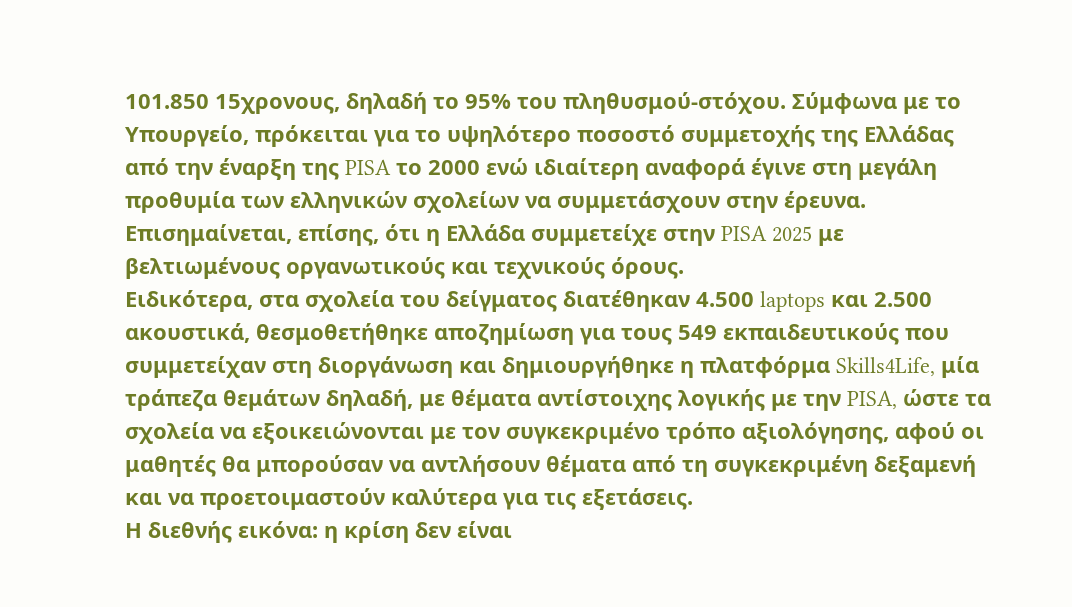101.850 15χρονους, δηλαδή το 95% του πληθυσμού-στόχου. Σύμφωνα με το Υπουργείο, πρόκειται για το υψηλότερο ποσοστό συμμετοχής της Ελλάδας από την έναρξη της PISA το 2000 ενώ ιδιαίτερη αναφορά έγινε στη μεγάλη προθυμία των ελληνικών σχολείων να συμμετάσχουν στην έρευνα.
Επισημαίνεται, επίσης, ότι η Ελλάδα συμμετείχε στην PISA 2025 με βελτιωμένους οργανωτικούς και τεχνικούς όρους.
Ειδικότερα, στα σχολεία του δείγματος διατέθηκαν 4.500 laptops και 2.500 ακουστικά, θεσμοθετήθηκε αποζημίωση για τους 549 εκπαιδευτικούς που συμμετείχαν στη διοργάνωση και δημιουργήθηκε η πλατφόρμα Skills4Life, μία τράπεζα θεμάτων δηλαδή, με θέματα αντίστοιχης λογικής με την PISA, ώστε τα σχολεία να εξοικειώνονται με τον συγκεκριμένο τρόπο αξιολόγησης, αφού οι μαθητές θα μπορούσαν να αντλήσουν θέματα από τη συγκεκριμένη δεξαμενή και να προετοιμαστούν καλύτερα για τις εξετάσεις.
Η διεθνής εικόνα: η κρίση δεν είναι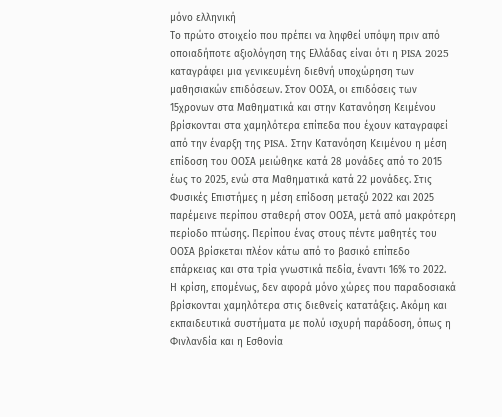μόνο ελληνική
Το πρώτο στοιχείο που πρέπει να ληφθεί υπόψη πριν από οποιαδήποτε αξιολόγηση της Ελλάδας είναι ότι η PISA 2025 καταγράφει μια γενικευμένη διεθνή υποχώρηση των μαθησιακών επιδόσεων. Στον ΟΟΣΑ, οι επιδόσεις των 15χρονων στα Μαθηματικά και στην Κατανόηση Κειμένου βρίσκονται στα χαμηλότερα επίπεδα που έχουν καταγραφεί από την έναρξη της PISA. Στην Κατανόηση Κειμένου η μέση επίδοση του ΟΟΣΑ μειώθηκε κατά 28 μονάδες από το 2015 έως το 2025, ενώ στα Μαθηματικά κατά 22 μονάδες. Στις Φυσικές Επιστήμες η μέση επίδοση μεταξύ 2022 και 2025 παρέμεινε περίπου σταθερή στον ΟΟΣΑ, μετά από μακρότερη περίοδο πτώσης. Περίπου ένας στους πέντε μαθητές του ΟΟΣΑ βρίσκεται πλέον κάτω από το βασικό επίπεδο επάρκειας και στα τρία γνωστικά πεδία, έναντι 16% το 2022.
Η κρίση, επομένως, δεν αφορά μόνο χώρες που παραδοσιακά βρίσκονται χαμηλότερα στις διεθνείς κατατάξεις. Ακόμη και εκπαιδευτικά συστήματα με πολύ ισχυρή παράδοση, όπως η Φινλανδία και η Εσθονία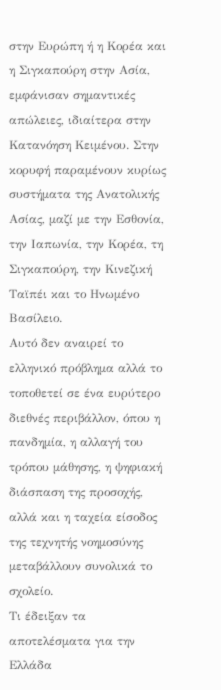στην Ευρώπη ή η Κορέα και η Σιγκαπούρη στην Ασία, εμφάνισαν σημαντικές απώλειες, ιδιαίτερα στην Κατανόηση Κειμένου. Στην κορυφή παραμένουν κυρίως συστήματα της Ανατολικής Ασίας, μαζί με την Εσθονία, την Ιαπωνία, την Κορέα, τη Σιγκαπούρη, την Κινεζική Ταϊπέι και το Ηνωμένο Βασίλειο.
Αυτό δεν αναιρεί το ελληνικό πρόβλημα αλλά το τοποθετεί σε ένα ευρύτερο διεθνές περιβάλλον, όπου η πανδημία, η αλλαγή του τρόπου μάθησης, η ψηφιακή διάσπαση της προσοχής, αλλά και η ταχεία είσοδος της τεχνητής νοημοσύνης μεταβάλλουν συνολικά το σχολείο.
Τι έδειξαν τα αποτελέσματα για την Ελλάδα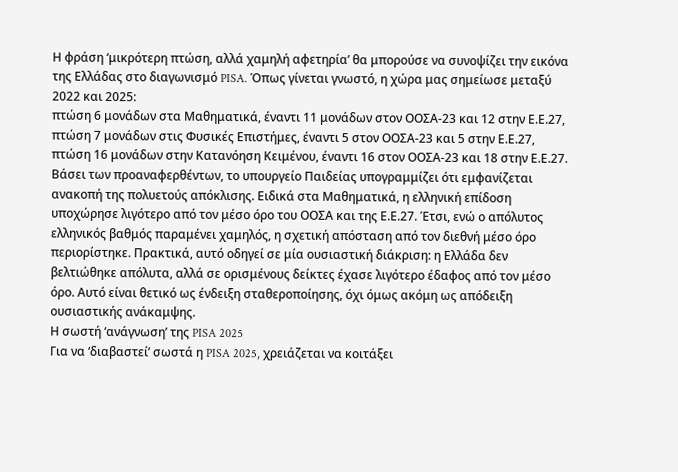Η φράση ‘μικρότερη πτώση, αλλά χαμηλή αφετηρία’ θα μπορούσε να συνοψίζει την εικόνα της Ελλάδας στο διαγωνισμό PISA. Όπως γίνεται γνωστό, η χώρα μας σημείωσε μεταξύ 2022 και 2025:
πτώση 6 μονάδων στα Μαθηματικά, έναντι 11 μονάδων στον ΟΟΣΑ-23 και 12 στην Ε.Ε.27,
πτώση 7 μονάδων στις Φυσικές Επιστήμες, έναντι 5 στον ΟΟΣΑ-23 και 5 στην Ε.Ε.27,
πτώση 16 μονάδων στην Κατανόηση Κειμένου, έναντι 16 στον ΟΟΣΑ-23 και 18 στην Ε.Ε.27.
Βάσει των προαναφερθέντων, το υπουργείο Παιδείας υπογραμμίζει ότι εμφανίζεται ανακοπή της πολυετούς απόκλισης. Ειδικά στα Μαθηματικά, η ελληνική επίδοση υποχώρησε λιγότερο από τον μέσο όρο του ΟΟΣΑ και της Ε.Ε.27. Έτσι, ενώ ο απόλυτος ελληνικός βαθμός παραμένει χαμηλός, η σχετική απόσταση από τον διεθνή μέσο όρο περιορίστηκε. Πρακτικά, αυτό οδηγεί σε μία ουσιαστική διάκριση: η Ελλάδα δεν βελτιώθηκε απόλυτα, αλλά σε ορισμένους δείκτες έχασε λιγότερο έδαφος από τον μέσο όρο. Αυτό είναι θετικό ως ένδειξη σταθεροποίησης, όχι όμως ακόμη ως απόδειξη ουσιαστικής ανάκαμψης.
Η σωστή ‘ανάγνωση’ της PISA 2025
Για να ‘διαβαστεί’ σωστά η PISA 2025, χρειάζεται να κοιτάξει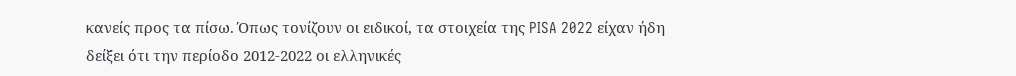κανείς προς τα πίσω. Όπως τονίζουν οι ειδικοί, τα στοιχεία της PISA 2022 είχαν ήδη δείξει ότι την περίοδο 2012-2022 οι ελληνικές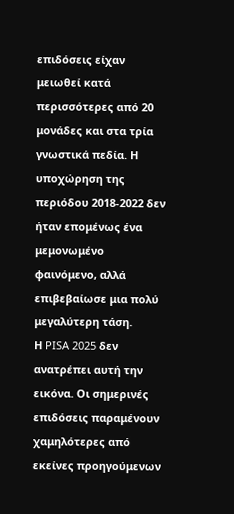επιδόσεις είχαν μειωθεί κατά περισσότερες από 20 μονάδες και στα τρία γνωστικά πεδία. Η υποχώρηση της περιόδου 2018-2022 δεν ήταν επομένως ένα μεμονωμένο φαινόμενο, αλλά επιβεβαίωσε μια πολύ μεγαλύτερη τάση.
Η PISA 2025 δεν ανατρέπει αυτή την εικόνα. Οι σημερινές επιδόσεις παραμένουν χαμηλότερες από εκείνες προηγούμενων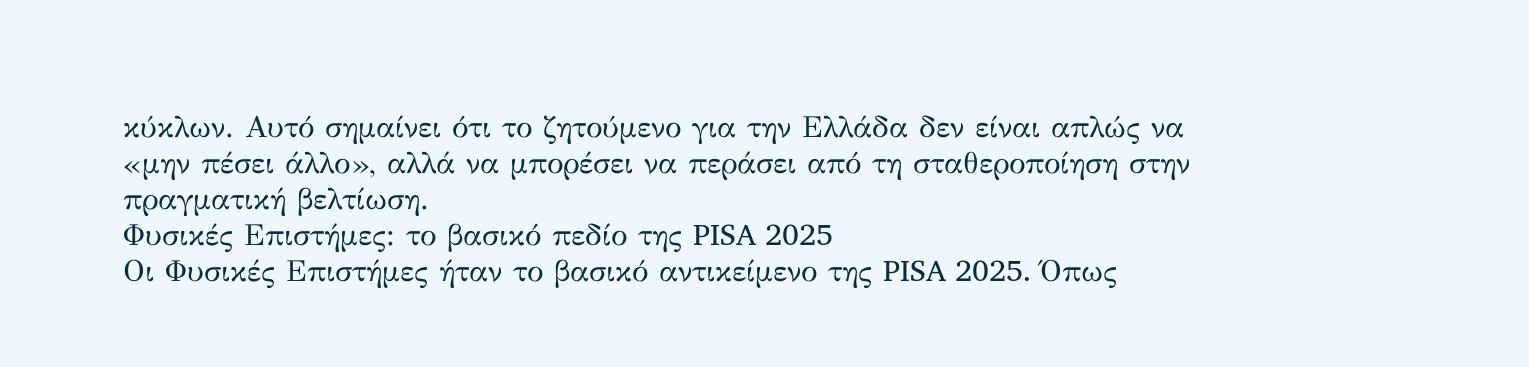κύκλων. Αυτό σημαίνει ότι το ζητούμενο για την Ελλάδα δεν είναι απλώς να «μην πέσει άλλο», αλλά να μπορέσει να περάσει από τη σταθεροποίηση στην πραγματική βελτίωση.
Φυσικές Επιστήμες: το βασικό πεδίο της PISA 2025
Οι Φυσικές Επιστήμες ήταν το βασικό αντικείμενο της PISA 2025. Όπως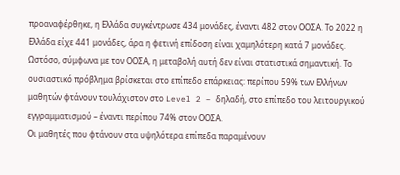προαναφέρθηκε, η Ελλάδα συγκέντρωσε 434 μονάδες, έναντι 482 στον ΟΟΣΑ. Το 2022 η Ελλάδα είχε 441 μονάδες, άρα η φετινή επίδοση είναι χαμηλότερη κατά 7 μονάδες. Ωστόσο, σύμφωνα με τον ΟΟΣΑ, η μεταβολή αυτή δεν είναι στατιστικά σημαντική. Το ουσιαστικό πρόβλημα βρίσκεται στο επίπεδο επάρκειας: περίπου 59% των Ελλήνων μαθητών φτάνουν τουλάχιστον στο Level 2 – δηλαδή, στο επίπεδο του λειτουργικού εγγραμματισμού – έναντι περίπου 74% στον ΟΟΣΑ.
Οι μαθητές που φτάνουν στα υψηλότερα επίπεδα παραμένουν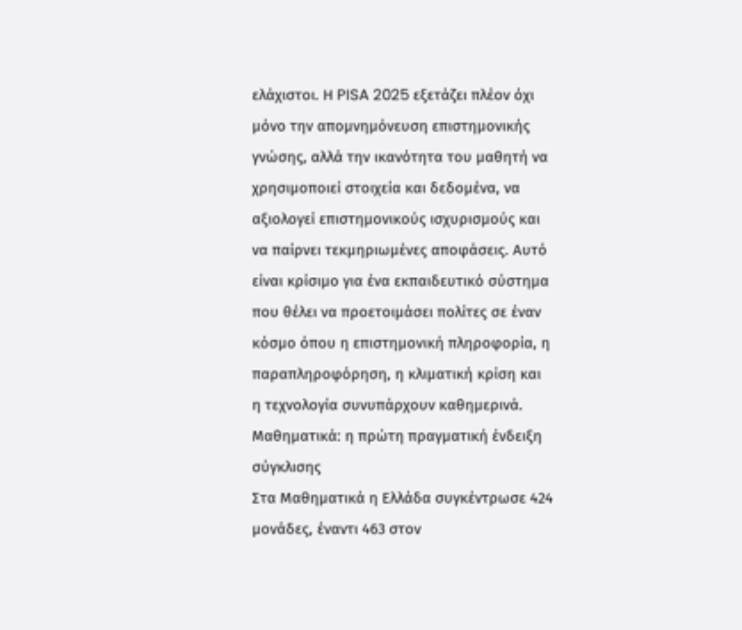ελάχιστοι. Η PISA 2025 εξετάζει πλέον όχι μόνο την απομνημόνευση επιστημονικής γνώσης, αλλά την ικανότητα του μαθητή να χρησιμοποιεί στοιχεία και δεδομένα, να αξιολογεί επιστημονικούς ισχυρισμούς και να παίρνει τεκμηριωμένες αποφάσεις. Αυτό είναι κρίσιμο για ένα εκπαιδευτικό σύστημα που θέλει να προετοιμάσει πολίτες σε έναν κόσμο όπου η επιστημονική πληροφορία, η παραπληροφόρηση, η κλιματική κρίση και η τεχνολογία συνυπάρχουν καθημερινά.
Μαθηματικά: η πρώτη πραγματική ένδειξη σύγκλισης
Στα Μαθηματικά η Ελλάδα συγκέντρωσε 424 μονάδες, έναντι 463 στον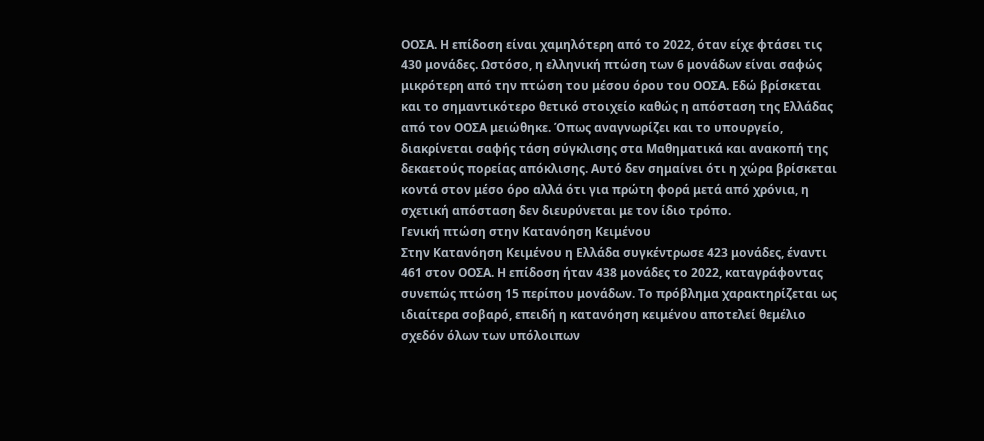ΟΟΣΑ. Η επίδοση είναι χαμηλότερη από το 2022, όταν είχε φτάσει τις 430 μονάδες. Ωστόσο, η ελληνική πτώση των 6 μονάδων είναι σαφώς μικρότερη από την πτώση του μέσου όρου του ΟΟΣΑ. Εδώ βρίσκεται και το σημαντικότερο θετικό στοιχείο καθώς η απόσταση της Ελλάδας από τον ΟΟΣΑ μειώθηκε. Όπως αναγνωρίζει και το υπουργείο, διακρίνεται σαφής τάση σύγκλισης στα Μαθηματικά και ανακοπή της δεκαετούς πορείας απόκλισης. Αυτό δεν σημαίνει ότι η χώρα βρίσκεται κοντά στον μέσο όρο αλλά ότι για πρώτη φορά μετά από χρόνια, η σχετική απόσταση δεν διευρύνεται με τον ίδιο τρόπο.
Γενική πτώση στην Κατανόηση Κειμένου
Στην Κατανόηση Κειμένου η Ελλάδα συγκέντρωσε 423 μονάδες, έναντι 461 στον ΟΟΣΑ. Η επίδοση ήταν 438 μονάδες το 2022, καταγράφοντας συνεπώς πτώση 15 περίπου μονάδων. Το πρόβλημα χαρακτηρίζεται ως ιδιαίτερα σοβαρό, επειδή η κατανόηση κειμένου αποτελεί θεμέλιο σχεδόν όλων των υπόλοιπων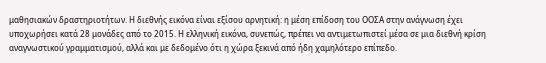μαθησιακών δραστηριοτήτων. Η διεθνής εικόνα είναι εξίσου αρνητική: η μέση επίδοση του ΟΟΣΑ στην ανάγνωση έχει υποχωρήσει κατά 28 μονάδες από το 2015. Η ελληνική εικόνα, συνεπώς, πρέπει να αντιμετωπιστεί μέσα σε μια διεθνή κρίση αναγνωστικού γραμματισμού, αλλά και με δεδομένο ότι η χώρα ξεκινά από ήδη χαμηλότερο επίπεδο.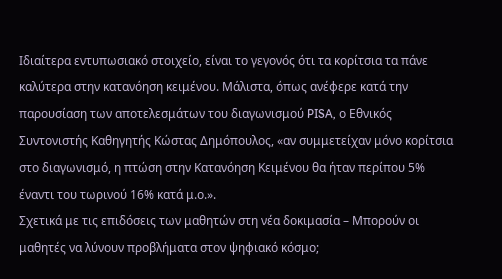Ιδιαίτερα εντυπωσιακό στοιχείο, είναι το γεγονός ότι τα κορίτσια τα πάνε καλύτερα στην κατανόηση κειμένου. Μάλιστα, όπως ανέφερε κατά την παρουσίαση των αποτελεσμάτων του διαγωνισμού PISA, ο Εθνικός Συντονιστής Καθηγητής Κώστας Δημόπουλος, «αν συμμετείχαν μόνο κορίτσια στο διαγωνισμό, η πτώση στην Κατανόηση Κειμένου θα ήταν περίπου 5% έναντι του τωρινού 16% κατά μ.ο.».
Σχετικά με τις επιδόσεις των μαθητών στη νέα δοκιμασία – Μπορούν οι μαθητές να λύνουν προβλήματα στον ψηφιακό κόσμο;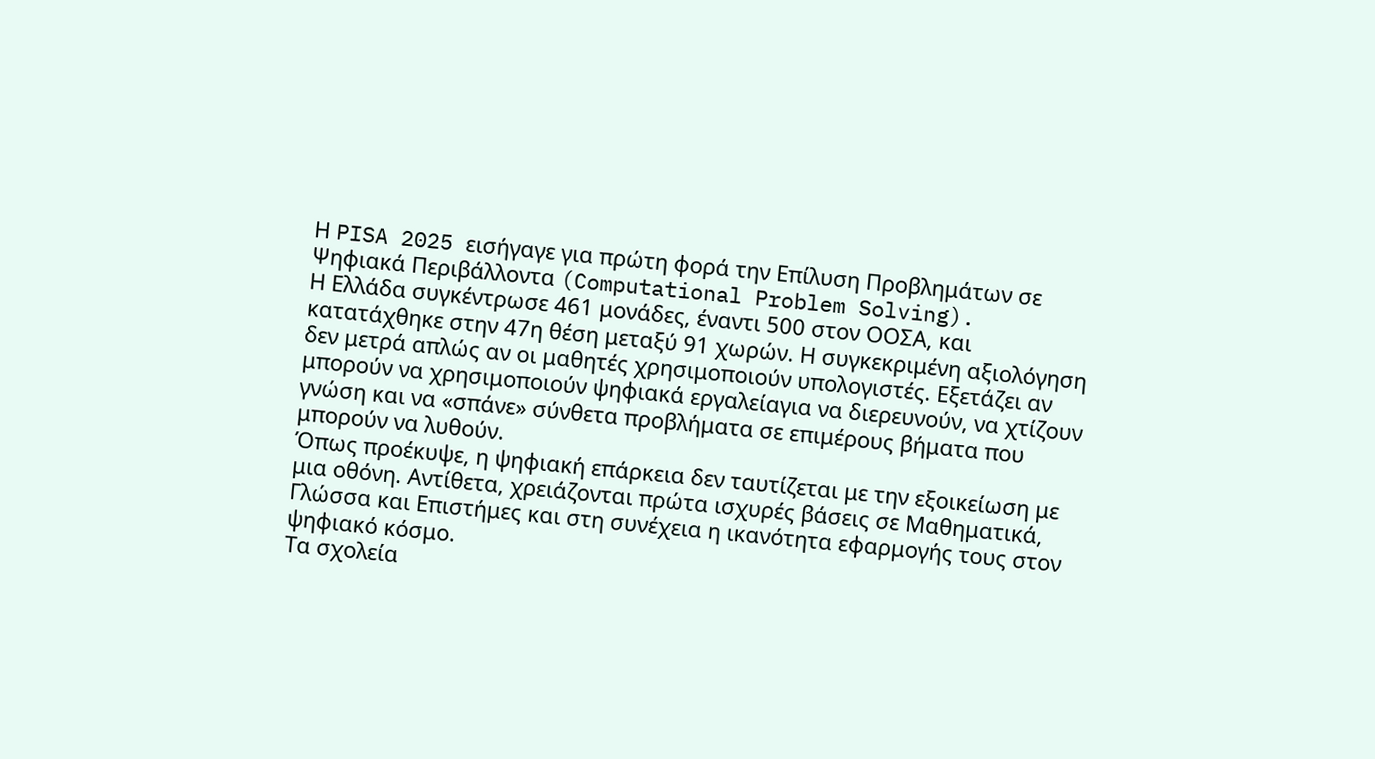Η PISA 2025 εισήγαγε για πρώτη φορά την Επίλυση Προβλημάτων σε Ψηφιακά Περιβάλλοντα (Computational Problem Solving).
Η Ελλάδα συγκέντρωσε 461 μονάδες, έναντι 500 στον ΟΟΣΑ, και κατατάχθηκε στην 47η θέση μεταξύ 91 χωρών. Η συγκεκριμένη αξιολόγηση δεν μετρά απλώς αν οι μαθητές χρησιμοποιούν υπολογιστές. Εξετάζει αν μπορούν να χρησιμοποιούν ψηφιακά εργαλείαγια να διερευνούν, να χτίζουν γνώση και να «σπάνε» σύνθετα προβλήματα σε επιμέρους βήματα που μπορούν να λυθούν.
Όπως προέκυψε, η ψηφιακή επάρκεια δεν ταυτίζεται με την εξοικείωση με μια οθόνη. Αντίθετα, χρειάζονται πρώτα ισχυρές βάσεις σε Μαθηματικά, Γλώσσα και Επιστήμες και στη συνέχεια η ικανότητα εφαρμογής τους στον ψηφιακό κόσμο.
Τα σχολεία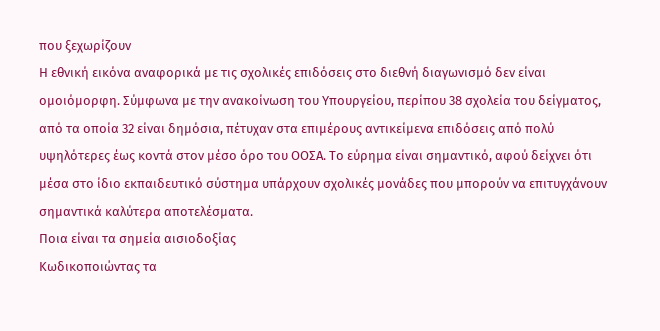που ξεχωρίζουν
Η εθνική εικόνα αναφορικά με τις σχολικές επιδόσεις στο διεθνή διαγωνισμό δεν είναι ομοιόμορφη. Σύμφωνα με την ανακοίνωση του Υπουργείου, περίπου 38 σχολεία του δείγματος, από τα οποία 32 είναι δημόσια, πέτυχαν στα επιμέρους αντικείμενα επιδόσεις από πολύ υψηλότερες έως κοντά στον μέσο όρο του ΟΟΣΑ. Το εύρημα είναι σημαντικό, αφού δείχνει ότι μέσα στο ίδιο εκπαιδευτικό σύστημα υπάρχουν σχολικές μονάδες που μπορούν να επιτυγχάνουν σημαντικά καλύτερα αποτελέσματα.
Ποια είναι τα σημεία αισιοδοξίας
Κωδικοποιώντας τα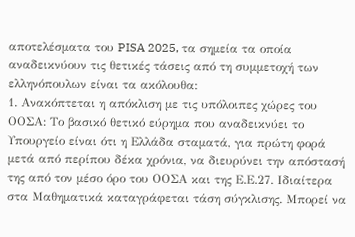αποτελέσματα του PISA 2025, τα σημεία τα οποία αναδεικνύουν τις θετικές τάσεις από τη συμμετοχή των ελληνόπουλων είναι τα ακόλουθα:
1. Ανακόπτεται η απόκλιση με τις υπόλοιπες χώρες του ΟΟΣΑ: Το βασικό θετικό εύρημα που αναδεικνύει το Υπουργείο είναι ότι η Ελλάδα σταματά, για πρώτη φορά μετά από περίπου δέκα χρόνια, να διευρύνει την απόστασή της από τον μέσο όρο του ΟΟΣΑ και της Ε.Ε.27. Ιδιαίτερα στα Μαθηματικά καταγράφεται τάση σύγκλισης. Μπορεί να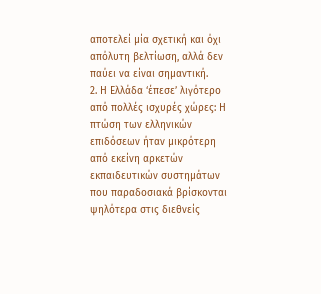αποτελεί μία σχετική και όχι απόλυτη βελτίωση, αλλά δεν παύει να είναι σημαντική.
2. Η Ελλάδα ‘έπεσε’ λιγότερο από πολλές ισχυρές χώρες: Η πτώση των ελληνικών επιδόσεων ήταν μικρότερη από εκείνη αρκετών εκπαιδευτικών συστημάτων που παραδοσιακά βρίσκονται ψηλότερα στις διεθνείς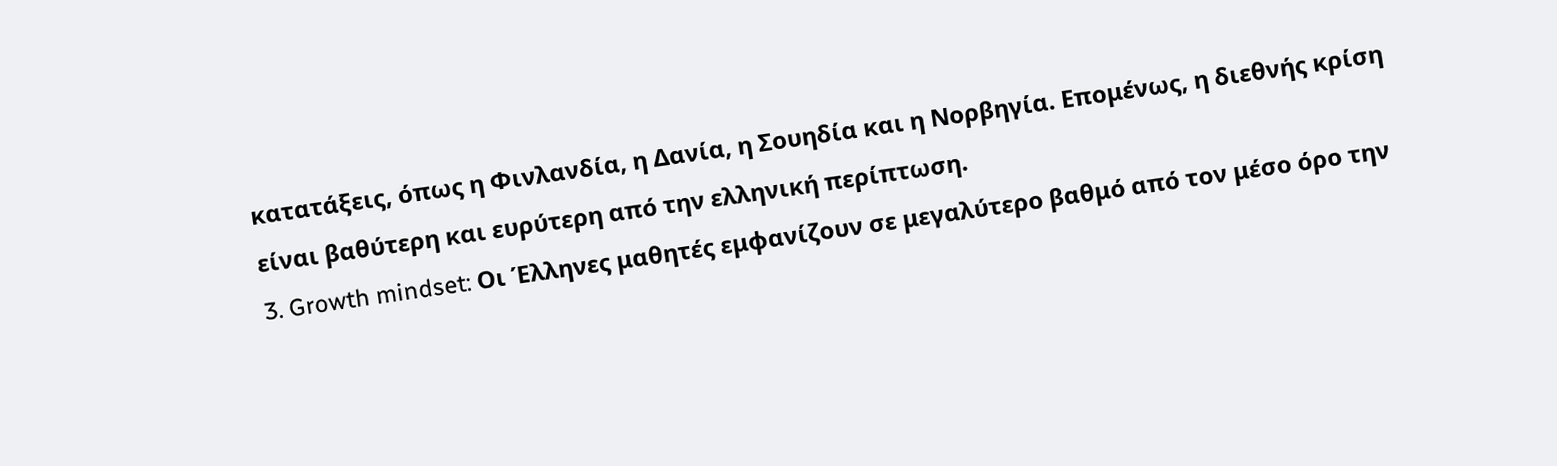κατατάξεις, όπως η Φινλανδία, η Δανία, η Σουηδία και η Νορβηγία. Επομένως, η διεθνής κρίση είναι βαθύτερη και ευρύτερη από την ελληνική περίπτωση.
3. Growth mindset: Οι Έλληνες μαθητές εμφανίζουν σε μεγαλύτερο βαθμό από τον μέσο όρο την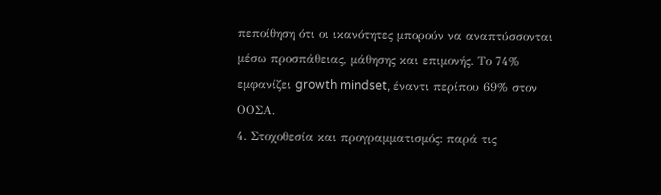πεποίθηση ότι οι ικανότητες μπορούν να αναπτύσσονται μέσω προσπάθειας, μάθησης και επιμονής. Το 74% εμφανίζει growth mindset, έναντι περίπου 69% στον ΟΟΣΑ.
4. Στοχοθεσία και προγραμματισμός: παρά τις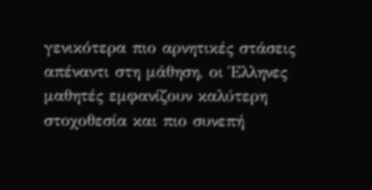γενικότερα πιο αρνητικές στάσεις απέναντι στη μάθηση, οι Έλληνες μαθητές εμφανίζουν καλύτερη στοχοθεσία και πιο συνεπή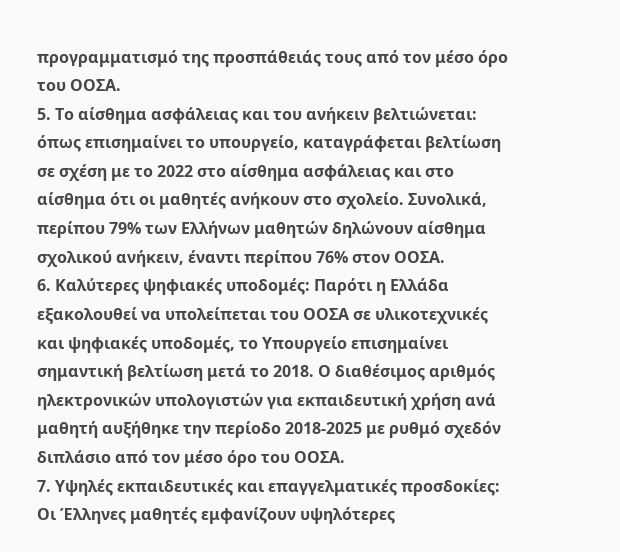προγραμματισμό της προσπάθειάς τους από τον μέσο όρο του ΟΟΣΑ.
5. Το αίσθημα ασφάλειας και του ανήκειν βελτιώνεται: όπως επισημαίνει το υπουργείο, καταγράφεται βελτίωση σε σχέση με το 2022 στο αίσθημα ασφάλειας και στο αίσθημα ότι οι μαθητές ανήκουν στο σχολείο. Συνολικά, περίπου 79% των Ελλήνων μαθητών δηλώνουν αίσθημα σχολικού ανήκειν, έναντι περίπου 76% στον ΟΟΣΑ.
6. Καλύτερες ψηφιακές υποδομές: Παρότι η Ελλάδα εξακολουθεί να υπολείπεται του ΟΟΣΑ σε υλικοτεχνικές και ψηφιακές υποδομές, το Υπουργείο επισημαίνει σημαντική βελτίωση μετά το 2018. Ο διαθέσιμος αριθμός ηλεκτρονικών υπολογιστών για εκπαιδευτική χρήση ανά μαθητή αυξήθηκε την περίοδο 2018-2025 με ρυθμό σχεδόν διπλάσιο από τον μέσο όρο του ΟΟΣΑ.
7. Υψηλές εκπαιδευτικές και επαγγελματικές προσδοκίες: Οι Έλληνες μαθητές εμφανίζουν υψηλότερες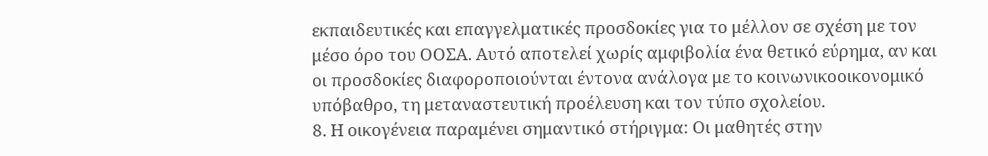εκπαιδευτικές και επαγγελματικές προσδοκίες για το μέλλον σε σχέση με τον μέσο όρο του ΟΟΣΑ. Αυτό αποτελεί χωρίς αμφιβολία ένα θετικό εύρημα, αν και οι προσδοκίες διαφοροποιούνται έντονα ανάλογα με το κοινωνικοοικονομικό υπόβαθρο, τη μεταναστευτική προέλευση και τον τύπο σχολείου.
8. Η οικογένεια παραμένει σημαντικό στήριγμα: Οι μαθητές στην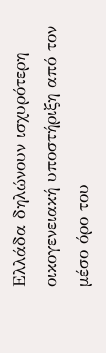Ελλάδα δηλώνουν ισχυρότερη οικογενειακή υποστήριξη από τον μέσο όρο του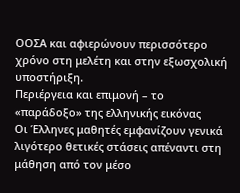ΟΟΣΑ και αφιερώνουν περισσότερο χρόνο στη μελέτη και στην εξωσχολική υποστήριξη.
Περιέργεια και επιμονή – το «παράδοξο» της ελληνικής εικόνας
Οι Έλληνες μαθητές εμφανίζουν γενικά λιγότερο θετικές στάσεις απέναντι στη μάθηση από τον μέσο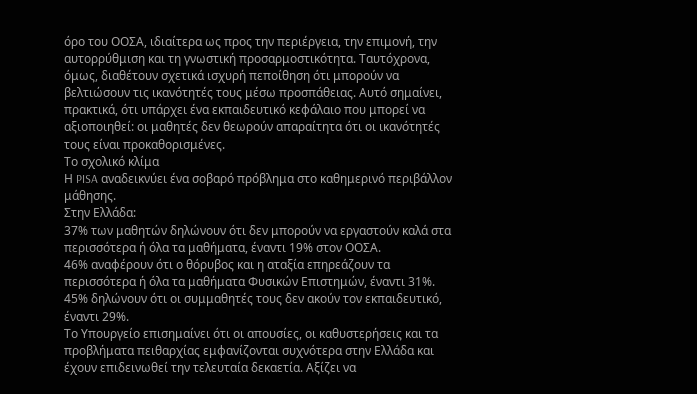όρο του ΟΟΣΑ, ιδιαίτερα ως προς την περιέργεια, την επιμονή, την αυτορρύθμιση και τη γνωστική προσαρμοστικότητα. Ταυτόχρονα, όμως, διαθέτουν σχετικά ισχυρή πεποίθηση ότι μπορούν να βελτιώσουν τις ικανότητές τους μέσω προσπάθειας. Αυτό σημαίνει, πρακτικά, ότι υπάρχει ένα εκπαιδευτικό κεφάλαιο που μπορεί να αξιοποιηθεί: οι μαθητές δεν θεωρούν απαραίτητα ότι οι ικανότητές τους είναι προκαθορισμένες.
Το σχολικό κλίμα
Η PISA αναδεικνύει ένα σοβαρό πρόβλημα στο καθημερινό περιβάλλον μάθησης.
Στην Ελλάδα:
37% των μαθητών δηλώνουν ότι δεν μπορούν να εργαστούν καλά στα περισσότερα ή όλα τα μαθήματα, έναντι 19% στον ΟΟΣΑ.
46% αναφέρουν ότι ο θόρυβος και η αταξία επηρεάζουν τα περισσότερα ή όλα τα μαθήματα Φυσικών Επιστημών, έναντι 31%.
45% δηλώνουν ότι οι συμμαθητές τους δεν ακούν τον εκπαιδευτικό, έναντι 29%.
Το Υπουργείο επισημαίνει ότι οι απουσίες, οι καθυστερήσεις και τα προβλήματα πειθαρχίας εμφανίζονται συχνότερα στην Ελλάδα και έχουν επιδεινωθεί την τελευταία δεκαετία. Αξίζει να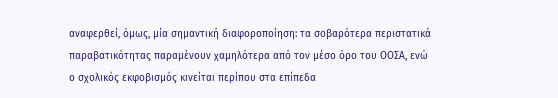αναφερθεί, όμως, μία σημαντική διαφοροποίηση: τα σοβαρότερα περιστατικά παραβατικότητας παραμένουν χαμηλότερα από τον μέσο όρο του ΟΟΣΑ, ενώ ο σχολικός εκφοβισμός κινείται περίπου στα επίπεδα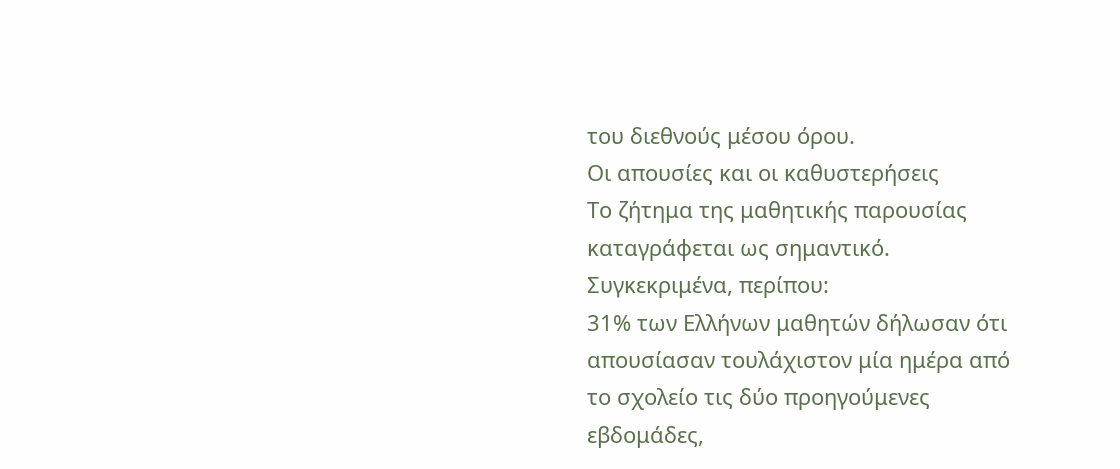του διεθνούς μέσου όρου.
Οι απουσίες και οι καθυστερήσεις
Το ζήτημα της μαθητικής παρουσίας καταγράφεται ως σημαντικό. Συγκεκριμένα, περίπου:
31% των Ελλήνων μαθητών δήλωσαν ότι απουσίασαν τουλάχιστον μία ημέρα από το σχολείο τις δύο προηγούμενες εβδομάδες,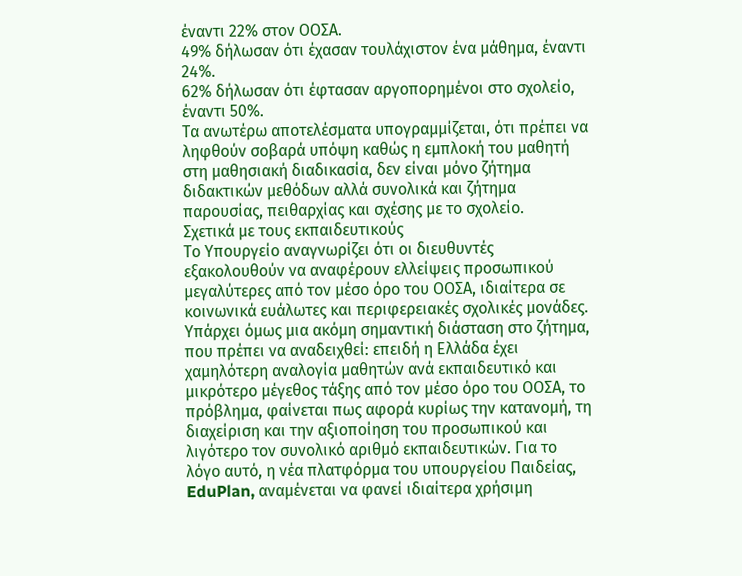έναντι 22% στον ΟΟΣΑ.
49% δήλωσαν ότι έχασαν τουλάχιστον ένα μάθημα, έναντι 24%.
62% δήλωσαν ότι έφτασαν αργοπορημένοι στο σχολείο, έναντι 50%.
Τα ανωτέρω αποτελέσματα υπογραμμίζεται, ότι πρέπει να ληφθούν σοβαρά υπόψη καθώς η εμπλοκή του μαθητή στη μαθησιακή διαδικασία, δεν είναι μόνο ζήτημα διδακτικών μεθόδων αλλά συνολικά και ζήτημα παρουσίας, πειθαρχίας και σχέσης με το σχολείο.
Σχετικά με τους εκπαιδευτικούς
Το Υπουργείο αναγνωρίζει ότι οι διευθυντές εξακολουθούν να αναφέρουν ελλείψεις προσωπικού μεγαλύτερες από τον μέσο όρο του ΟΟΣΑ, ιδιαίτερα σε κοινωνικά ευάλωτες και περιφερειακές σχολικές μονάδες. Υπάρχει όμως μια ακόμη σημαντική διάσταση στο ζήτημα, που πρέπει να αναδειχθεί: επειδή η Ελλάδα έχει χαμηλότερη αναλογία μαθητών ανά εκπαιδευτικό και μικρότερο μέγεθος τάξης από τον μέσο όρο του ΟΟΣΑ, το πρόβλημα, φαίνεται πως αφορά κυρίως την κατανομή, τη διαχείριση και την αξιοποίηση του προσωπικού και λιγότερο τον συνολικό αριθμό εκπαιδευτικών. Για το λόγο αυτό, η νέα πλατφόρμα του υπουργείου Παιδείας, EduPlan, αναμένεται να φανεί ιδιαίτερα χρήσιμη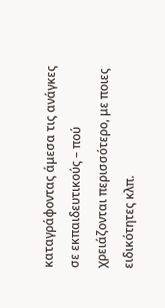καταγράφοντας άμεσα τις ανάγκες σε εκπαιδευτικούς – πού χρειάζονται περισσότερο, με ποιες ειδικότητες κλπ.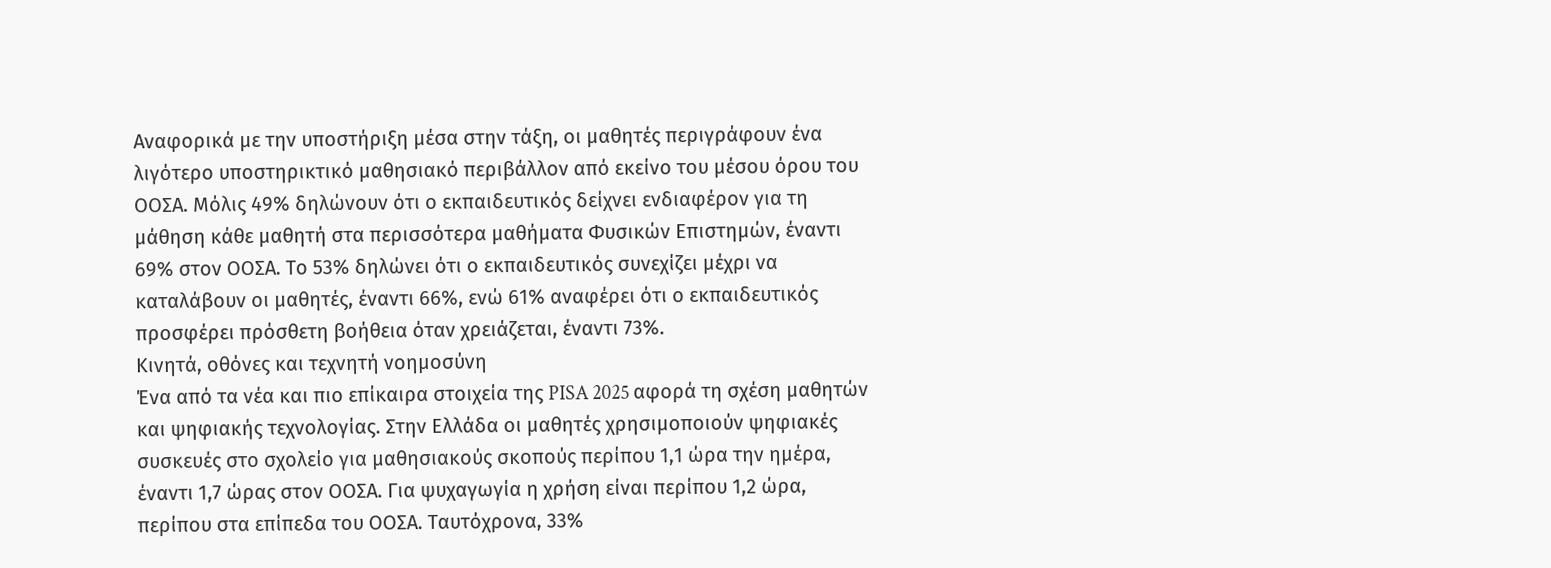Αναφορικά με την υποστήριξη μέσα στην τάξη, οι μαθητές περιγράφουν ένα λιγότερο υποστηρικτικό μαθησιακό περιβάλλον από εκείνο του μέσου όρου του ΟΟΣΑ. Μόλις 49% δηλώνουν ότι ο εκπαιδευτικός δείχνει ενδιαφέρον για τη μάθηση κάθε μαθητή στα περισσότερα μαθήματα Φυσικών Επιστημών, έναντι 69% στον ΟΟΣΑ. Το 53% δηλώνει ότι ο εκπαιδευτικός συνεχίζει μέχρι να καταλάβουν οι μαθητές, έναντι 66%, ενώ 61% αναφέρει ότι ο εκπαιδευτικός προσφέρει πρόσθετη βοήθεια όταν χρειάζεται, έναντι 73%.
Κινητά, οθόνες και τεχνητή νοημοσύνη
Ένα από τα νέα και πιο επίκαιρα στοιχεία της PISA 2025 αφορά τη σχέση μαθητών και ψηφιακής τεχνολογίας. Στην Ελλάδα οι μαθητές χρησιμοποιούν ψηφιακές συσκευές στο σχολείο για μαθησιακούς σκοπούς περίπου 1,1 ώρα την ημέρα, έναντι 1,7 ώρας στον ΟΟΣΑ. Για ψυχαγωγία η χρήση είναι περίπου 1,2 ώρα, περίπου στα επίπεδα του ΟΟΣΑ. Ταυτόχρονα, 33%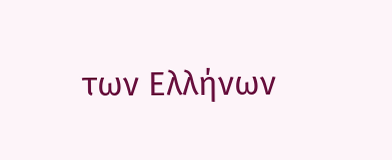των Ελλήνων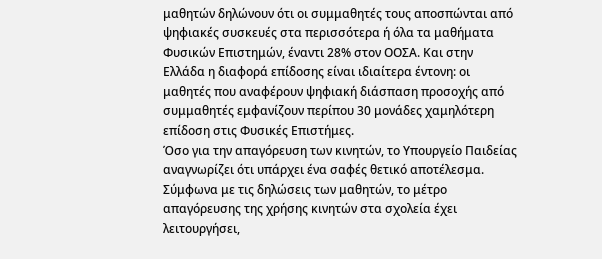μαθητών δηλώνουν ότι οι συμμαθητές τους αποσπώνται από ψηφιακές συσκευές στα περισσότερα ή όλα τα μαθήματα Φυσικών Επιστημών, έναντι 28% στον ΟΟΣΑ. Και στην Ελλάδα η διαφορά επίδοσης είναι ιδιαίτερα έντονη: οι μαθητές που αναφέρουν ψηφιακή διάσπαση προσοχής από συμμαθητές εμφανίζουν περίπου 30 μονάδες χαμηλότερη επίδοση στις Φυσικές Επιστήμες.
Όσο για την απαγόρευση των κινητών, το Υπουργείο Παιδείας αναγνωρίζει ότι υπάρχει ένα σαφές θετικό αποτέλεσμα. Σύμφωνα με τις δηλώσεις των μαθητών, το μέτρο απαγόρευσης της χρήσης κινητών στα σχολεία έχει λειτουργήσει,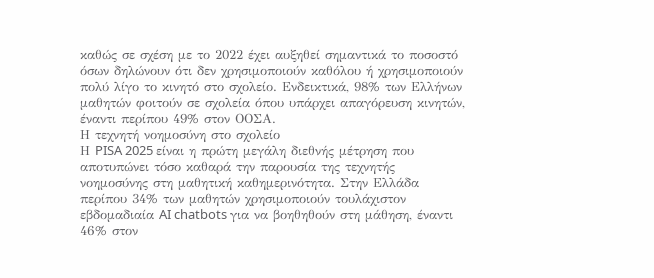καθώς σε σχέση με το 2022 έχει αυξηθεί σημαντικά το ποσοστό όσων δηλώνουν ότι δεν χρησιμοποιούν καθόλου ή χρησιμοποιούν πολύ λίγο το κινητό στο σχολείο. Ενδεικτικά, 98% των Ελλήνων μαθητών φοιτούν σε σχολεία όπου υπάρχει απαγόρευση κινητών, έναντι περίπου 49% στον ΟΟΣΑ.
Η τεχνητή νοημοσύνη στο σχολείο
Η PISA 2025 είναι η πρώτη μεγάλη διεθνής μέτρηση που αποτυπώνει τόσο καθαρά την παρουσία της τεχνητής νοημοσύνης στη μαθητική καθημερινότητα. Στην Ελλάδα περίπου 34% των μαθητών χρησιμοποιούν τουλάχιστον εβδομαδιαία AI chatbots για να βοηθηθούν στη μάθηση, έναντι 46% στον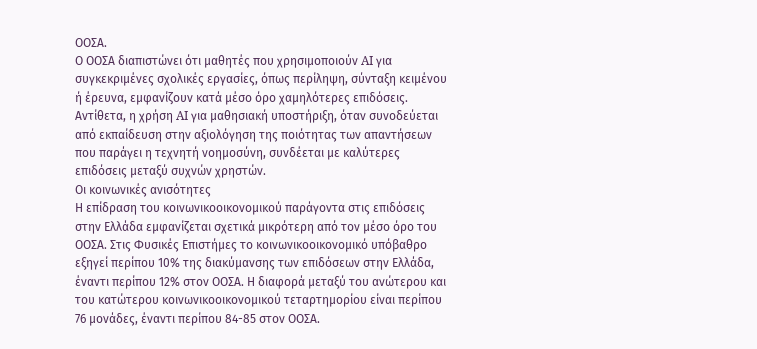ΟΟΣΑ.
Ο ΟΟΣΑ διαπιστώνει ότι μαθητές που χρησιμοποιούν AI για συγκεκριμένες σχολικές εργασίες, όπως περίληψη, σύνταξη κειμένου ή έρευνα, εμφανίζουν κατά μέσο όρο χαμηλότερες επιδόσεις. Αντίθετα, η χρήση AI για μαθησιακή υποστήριξη, όταν συνοδεύεται από εκπαίδευση στην αξιολόγηση της ποιότητας των απαντήσεων που παράγει η τεχνητή νοημοσύνη, συνδέεται με καλύτερες επιδόσεις μεταξύ συχνών χρηστών.
Οι κοινωνικές ανισότητες
Η επίδραση του κοινωνικοοικονομικού παράγοντα στις επιδόσεις στην Ελλάδα εμφανίζεται σχετικά μικρότερη από τον μέσο όρο του ΟΟΣΑ. Στις Φυσικές Επιστήμες το κοινωνικοοικονομικό υπόβαθρο εξηγεί περίπου 10% της διακύμανσης των επιδόσεων στην Ελλάδα, έναντι περίπου 12% στον ΟΟΣΑ. Η διαφορά μεταξύ του ανώτερου και του κατώτερου κοινωνικοοικονομικού τεταρτημορίου είναι περίπου 76 μονάδες, έναντι περίπου 84-85 στον ΟΟΣΑ.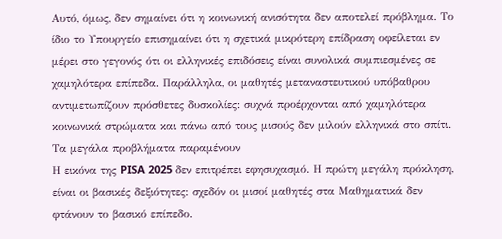Αυτό, όμως, δεν σημαίνει ότι η κοινωνική ανισότητα δεν αποτελεί πρόβλημα. Το ίδιο το Υπουργείο επισημαίνει ότι η σχετικά μικρότερη επίδραση οφείλεται εν μέρει στο γεγονός ότι οι ελληνικές επιδόσεις είναι συνολικά συμπιεσμένες σε χαμηλότερα επίπεδα. Παράλληλα, οι μαθητές μεταναστευτικού υπόβαθρου αντιμετωπίζουν πρόσθετες δυσκολίες: συχνά προέρχονται από χαμηλότερα κοινωνικά στρώματα και πάνω από τους μισούς δεν μιλούν ελληνικά στο σπίτι.
Τα μεγάλα προβλήματα παραμένουν
Η εικόνα της PISA 2025 δεν επιτρέπει εφησυχασμό. Η πρώτη μεγάλη πρόκληση, είναι οι βασικές δεξιότητες: σχεδόν οι μισοί μαθητές στα Μαθηματικά δεν φτάνουν το βασικό επίπεδο.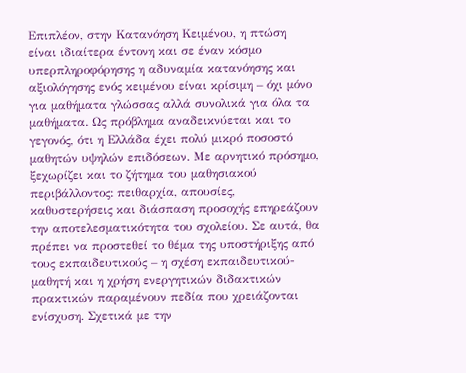Επιπλέον, στην Κατανόηση Κειμένου, η πτώση είναι ιδιαίτερα έντονη και σε έναν κόσμο υπερπληροφόρησης η αδυναμία κατανόησης και αξιολόγησης ενός κειμένου είναι κρίσιμη – όχι μόνο για μαθήματα γλώσσας αλλά συνολικά για όλα τα μαθήματα. Ως πρόβλημα αναδεικνύεται και το γεγονός, ότι η Ελλάδα έχει πολύ μικρό ποσοστό μαθητών υψηλών επιδόσεων. Με αρνητικό πρόσημο, ξεχωρίζει και το ζήτημα του μαθησιακού περιβάλλοντος: πειθαρχία, απουσίες, καθυστερήσεις και διάσπαση προσοχής επηρεάζουν την αποτελεσματικότητα του σχολείου. Σε αυτά, θα πρέπει να προστεθεί το θέμα της υποστήριξης από τους εκπαιδευτικούς – η σχέση εκπαιδευτικού-μαθητή και η χρήση ενεργητικών διδακτικών πρακτικών παραμένουν πεδία που χρειάζονται ενίσχυση. Σχετικά με την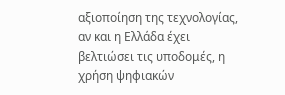αξιοποίηση της τεχνολογίας, αν και η Ελλάδα έχει βελτιώσει τις υποδομές, η χρήση ψηφιακών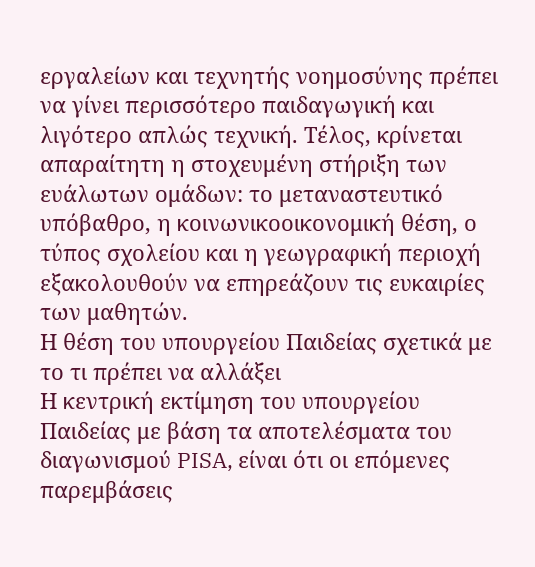εργαλείων και τεχνητής νοημοσύνης πρέπει να γίνει περισσότερο παιδαγωγική και λιγότερο απλώς τεχνική. Τέλος, κρίνεται απαραίτητη η στοχευμένη στήριξη των ευάλωτων ομάδων: το μεταναστευτικό υπόβαθρο, η κοινωνικοοικονομική θέση, ο τύπος σχολείου και η γεωγραφική περιοχή εξακολουθούν να επηρεάζουν τις ευκαιρίες των μαθητών.
Η θέση του υπουργείου Παιδείας σχετικά με το τι πρέπει να αλλάξει
Η κεντρική εκτίμηση του υπουργείου Παιδείας με βάση τα αποτελέσματα του διαγωνισμού PISA, είναι ότι οι επόμενες παρεμβάσεις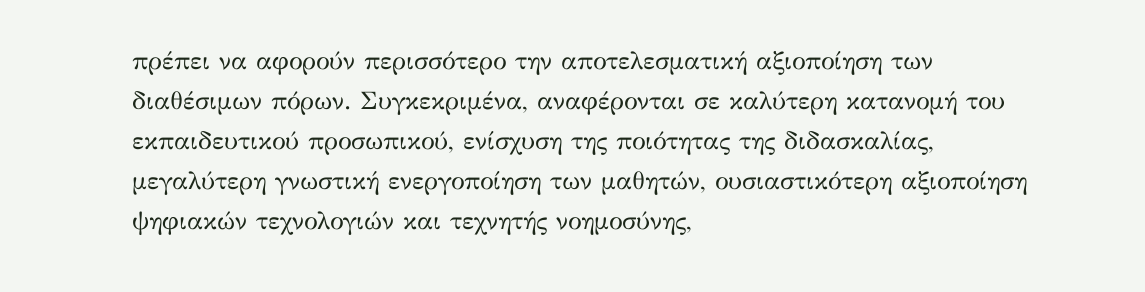πρέπει να αφορούν περισσότερο την αποτελεσματική αξιοποίηση των διαθέσιμων πόρων. Συγκεκριμένα, αναφέρονται σε καλύτερη κατανομή του εκπαιδευτικού προσωπικού, ενίσχυση της ποιότητας της διδασκαλίας, μεγαλύτερη γνωστική ενεργοποίηση των μαθητών, ουσιαστικότερη αξιοποίηση ψηφιακών τεχνολογιών και τεχνητής νοημοσύνης,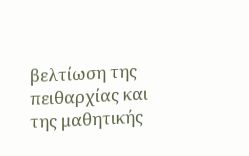βελτίωση της πειθαρχίας και της μαθητικής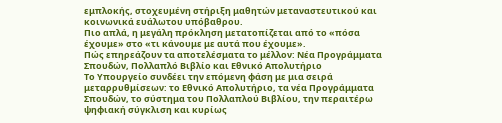εμπλοκής, στοχευμένη στήριξη μαθητών μεταναστευτικού και κοινωνικά ευάλωτου υπόβαθρου.
Πιο απλά, η μεγάλη πρόκληση μετατοπίζεται από το «πόσα έχουμε» στο «τι κάνουμε με αυτά που έχουμε».
Πώς επηρεάζουν τα αποτελέσματα το μέλλον: Νέα Προγράμματα Σπουδών, Πολλαπλό Βιβλίο και Εθνικό Απολυτήριο
Το Υπουργείο συνδέει την επόμενη φάση με μια σειρά μεταρρυθμίσεων: το Εθνικό Απολυτήριο, τα νέα Προγράμματα Σπουδών, το σύστημα του Πολλαπλού Βιβλίου, την περαιτέρω ψηφιακή σύγκλιση και κυρίως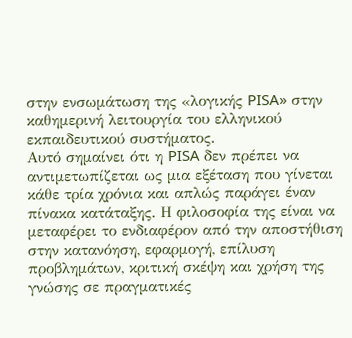στην ενσωμάτωση της «λογικής PISA» στην καθημερινή λειτουργία του ελληνικού εκπαιδευτικού συστήματος.
Αυτό σημαίνει ότι η PISA δεν πρέπει να αντιμετωπίζεται ως μια εξέταση που γίνεται κάθε τρία χρόνια και απλώς παράγει έναν πίνακα κατάταξης. Η φιλοσοφία της είναι να μεταφέρει το ενδιαφέρον από την αποστήθιση στην κατανόηση, εφαρμογή, επίλυση προβλημάτων, κριτική σκέψη και χρήση της γνώσης σε πραγματικές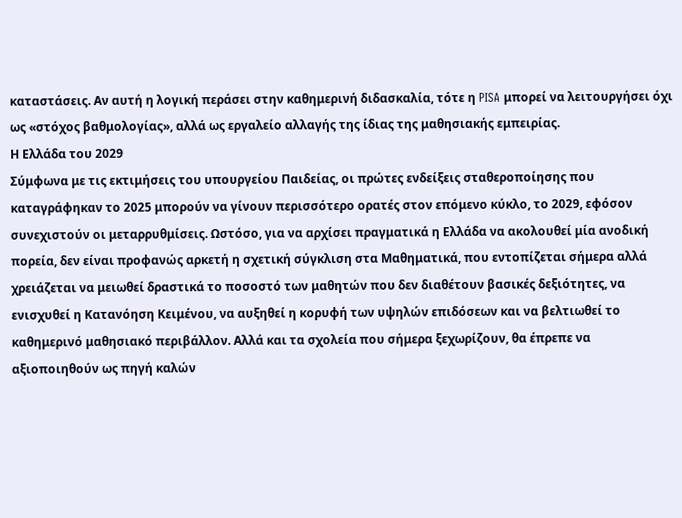καταστάσεις. Αν αυτή η λογική περάσει στην καθημερινή διδασκαλία, τότε η PISA μπορεί να λειτουργήσει όχι ως «στόχος βαθμολογίας», αλλά ως εργαλείο αλλαγής της ίδιας της μαθησιακής εμπειρίας.
Η Ελλάδα του 2029
Σύμφωνα με τις εκτιμήσεις του υπουργείου Παιδείας, οι πρώτες ενδείξεις σταθεροποίησης που καταγράφηκαν το 2025 μπορούν να γίνουν περισσότερο ορατές στον επόμενο κύκλο, το 2029, εφόσον συνεχιστούν οι μεταρρυθμίσεις. Ωστόσο, για να αρχίσει πραγματικά η Ελλάδα να ακολουθεί μία ανοδική πορεία, δεν είναι προφανώς αρκετή η σχετική σύγκλιση στα Μαθηματικά, που εντοπίζεται σήμερα αλλά χρειάζεται να μειωθεί δραστικά το ποσοστό των μαθητών που δεν διαθέτουν βασικές δεξιότητες, να ενισχυθεί η Κατανόηση Κειμένου, να αυξηθεί η κορυφή των υψηλών επιδόσεων και να βελτιωθεί το καθημερινό μαθησιακό περιβάλλον. Αλλά και τα σχολεία που σήμερα ξεχωρίζουν, θα έπρεπε να αξιοποιηθούν ως πηγή καλών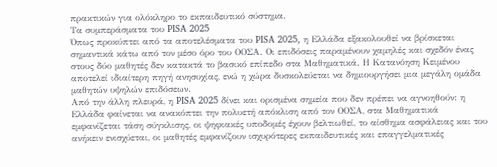πρακτικών για ολόκληρο το εκπαιδευτικό σύστημα.
Τα συμπεράσματα του PISA 2025
Όπως προκύπτει από τα αποτελέσματα του PISA 2025, η Ελλάδα εξακολουθεί να βρίσκεται σημαντικά κάτω από τον μέσο όρο του ΟΟΣΑ. Οι επιδόσεις παραμένουν χαμηλές και σχεδόν ένας στους δύο μαθητές δεν κατακτά το βασικό επίπεδο στα Μαθηματικά. Η Κατανόηση Κειμένου αποτελεί ιδιαίτερη πηγή ανησυχίας, ενώ η χώρα δυσκολεύεται να δημιουργήσει μια μεγάλη ομάδα μαθητών υψηλών επιδόσεων.
Από την άλλη πλευρά, η PISA 2025 δίνει και ορισμένα σημεία που δεν πρέπει να αγνοηθούν: η Ελλάδα φαίνεται να ανακόπτει την πολυετή απόκλιση από τον ΟΟΣΑ, στα Μαθηματικά εμφανίζεται τάση σύγκλισης, οι ψηφιακές υποδομές έχουν βελτιωθεί, το αίσθημα ασφάλειας και του ανήκειν ενισχύεται, οι μαθητές εμφανίζουν ισχυρότερες εκπαιδευτικές και επαγγελματικές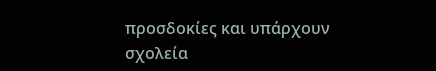προσδοκίες και υπάρχουν σχολεία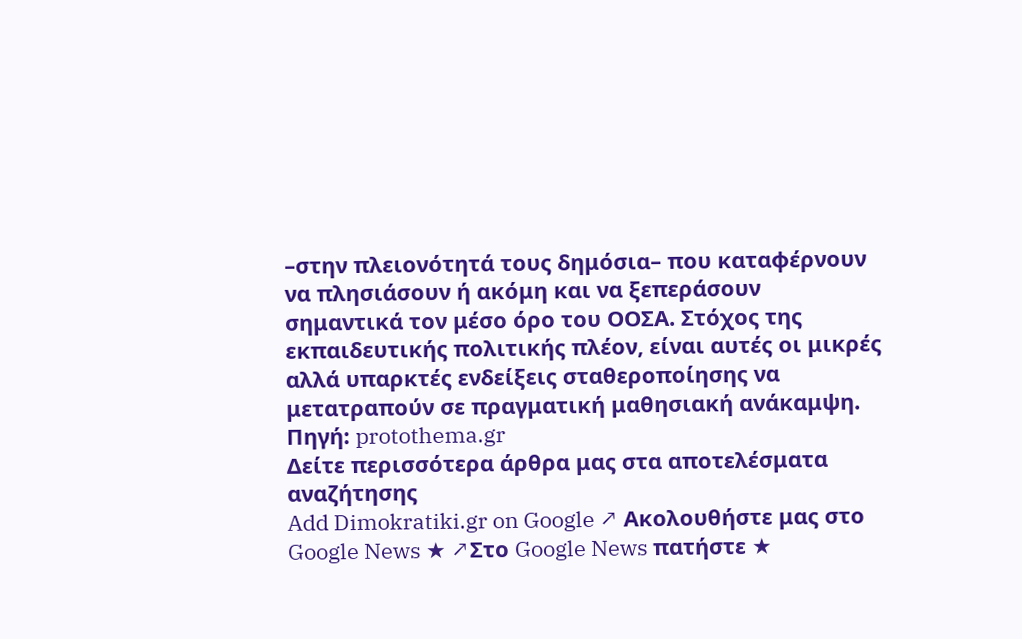–στην πλειονότητά τους δημόσια– που καταφέρνουν να πλησιάσουν ή ακόμη και να ξεπεράσουν σημαντικά τον μέσο όρο του ΟΟΣΑ. Στόχος της εκπαιδευτικής πολιτικής πλέον, είναι αυτές οι μικρές αλλά υπαρκτές ενδείξεις σταθεροποίησης να μετατραπούν σε πραγματική μαθησιακή ανάκαμψη.
Πηγή: protothema.gr
Δείτε περισσότερα άρθρα μας στα αποτελέσματα αναζήτησης
Add Dimokratiki.gr on Google ↗ Ακολουθήστε μας στο Google News ★ ↗Στο Google News πατήστε ★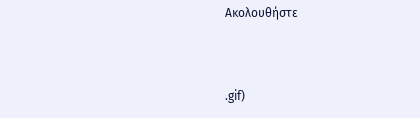Ακολουθήστε



.gif)